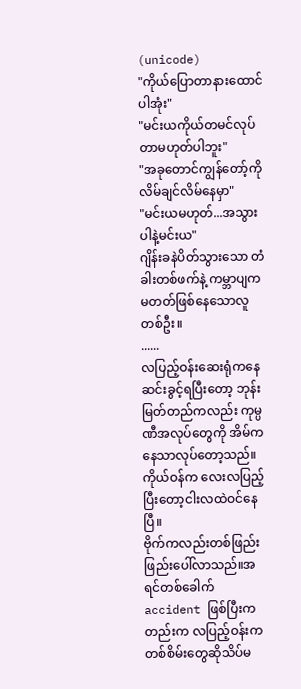(unicode)
"ကိုယ်ပြောတာနားထောင်ပါအုံး"
"မင်းယကိုယ်တမင်လုပ်တာမဟုတ်ပါဘူး"
"အခုတောင်ကျွန်တော့်ကိုလိမ်ချင်လိမ်နေမှာ"
"မင်းယမဟုတ်...အသွားပါနဲ့မင်းယ"
ဂျိန်းခနဲပိတ်သွားသော တံခါးတစ်ဖက်နဲ့ ကမ္ဘာပျကမတတ်ဖြစ်နေသောလူတစ်ဦး။
......
လပြည့်ဝန်းဆေးရုံကနေဆင်းခွင့်ရပြီးတော့ ဘုန်းမြတ်တည်ကလည်း ကုမ္ပဏီအလုပ်တွေကို အိမ်ကနေသာလုပ်တော့သည်။
ကိုယ်ဝန်က လေးလပြည့်ပြီးတော့ငါးလထဲဝင်နေပြီ။
ဗိုက်ကလည်းတစ်ဖြည်းဖြည်းပေါ်လာသည်။အရင်တစ်ခေါက် accident ဖြစ်ပြီးကတည်းက လပြည့်ဝန်းက တစ်စိမ်းတွေဆိုသိပ်မ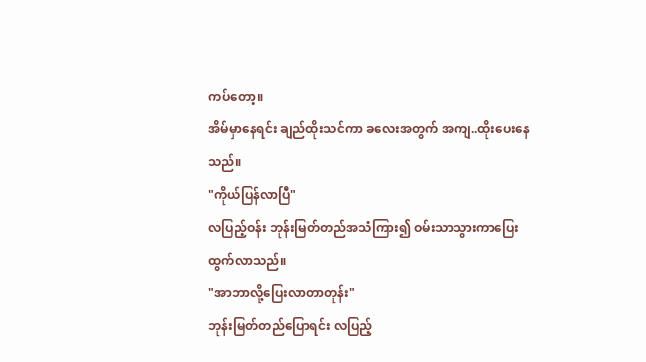ကပ်တော့။
အိမ်မှာနေရင်း ချည်ထိုးသင်ကာ ခလေးအတွက် အကျ..ထိုးပေးနေသည်။
"ကိုယ်ပြန်လာပြီ"
လပြည့်ဝန်း ဘုန်းမြတ်တည်အသံကြား၍ ဝမ်းသာသွားကာပြေးထွက်လာသည်။
"အာဘာလို့ပြေးလာတာတုန်း"
ဘုန်းမြတ်တည်ပြောရင်း လပြည့်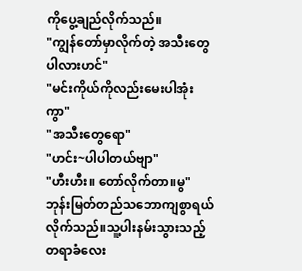ကိုပွေ့ချည်လိုက်သည်။
"ကျွန်တော်မှာလိုက်တဲ့ အသီးတွေပါလားဟင်"
"မင်းကိုယ်ကိုလည်းမေးပါအုံးကွာ"
"အသီးတွေရော"
"ဟင်း~ပါပါတယ်ဗျာ"
"ဟီးဟီး။ တော်လိုက်တာ။မွ"
ဘုန်းမြတ်တည်သဘောကျစွာရယ်လိုက်သည်။သူ့ပါးနမ်းသွားသည့်တရာခံလေး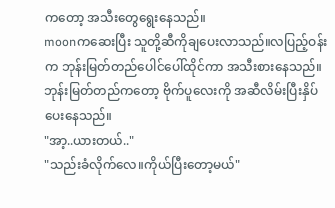ကတော့ အသီးတွေရွေးနေသည်။
moonကဆေးပြီး သူတို့ဆီကိုချပေးလာသည်။လပြည့်ဝန်းက ဘုန်းမြတ်တည်ပေါင်ပေါ်ထိုင်ကာ အသီးစားနေသည်။
ဘုန်းမြတ်တည်ကတော့ ဗိုက်ပူလေးကို အဆီလိမ်းပြီးနှိပ်ပေးနေသည်။
"အာ့..ယားတယ်.."
"သည်းခံလိုက်လေ။ကိုယ်ပြီးတော့မယ်"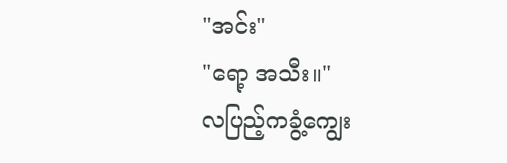"အင်း"
"ရော့ အသီး။"
လပြည့်ကခွံ့ကျွေး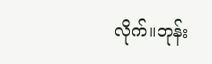လိုက်။ဘုန်း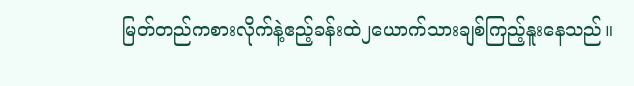မြတ်တည်ကစားလိုက်နဲ့ဧည့်ခန်းထဲ၂ယောက်သားချစ်ကြည့်နူးနေသည်။